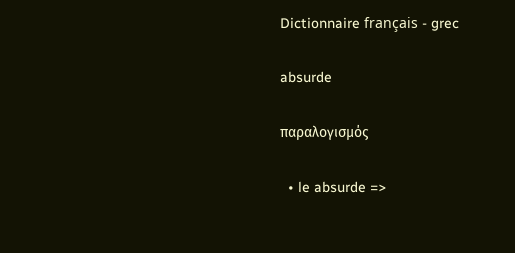Dictionnaire français - grec

absurde

παραλογισμός

  • le absurde =>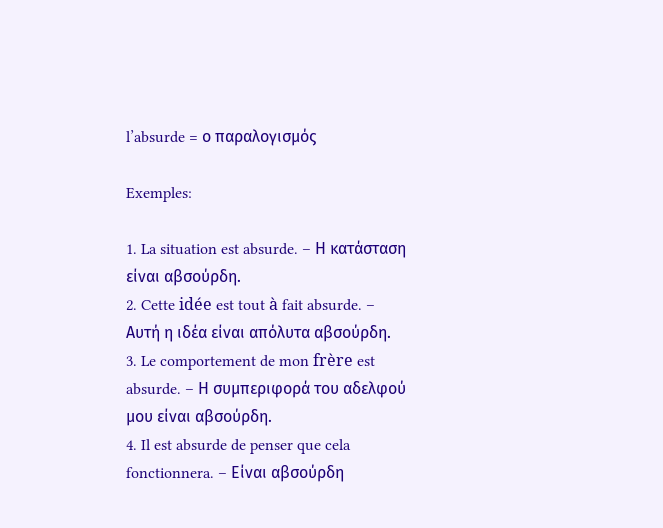l’absurde = ο παραλογισμός

Exemples:

1. La situation est absurde. – Η κατάσταση είναι αβσούρδη.
2. Cette idée est tout à fait absurde. – Αυτή η ιδέα είναι απόλυτα αβσούρδη.
3. Le comportement de mon frère est absurde. – Η συμπεριφορά του αδελφού μου είναι αβσούρδη.
4. Il est absurde de penser que cela fonctionnera. – Είναι αβσούρδη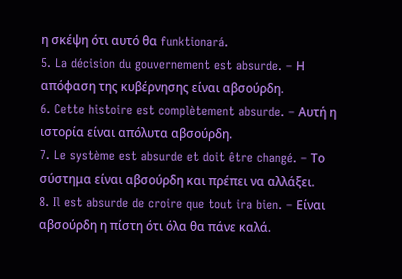η σκέψη ότι αυτό θα funktionará.
5. La décision du gouvernement est absurde. – Η απόφαση της κυβέρνησης είναι αβσούρδη.
6. Cette histoire est complètement absurde. – Αυτή η ιστορία είναι απόλυτα αβσούρδη.
7. Le système est absurde et doit être changé. – Το σύστημα είναι αβσούρδη και πρέπει να αλλάξει.
8. Il est absurde de croire que tout ira bien. – Είναι αβσούρδη η πίστη ότι όλα θα πάνε καλά.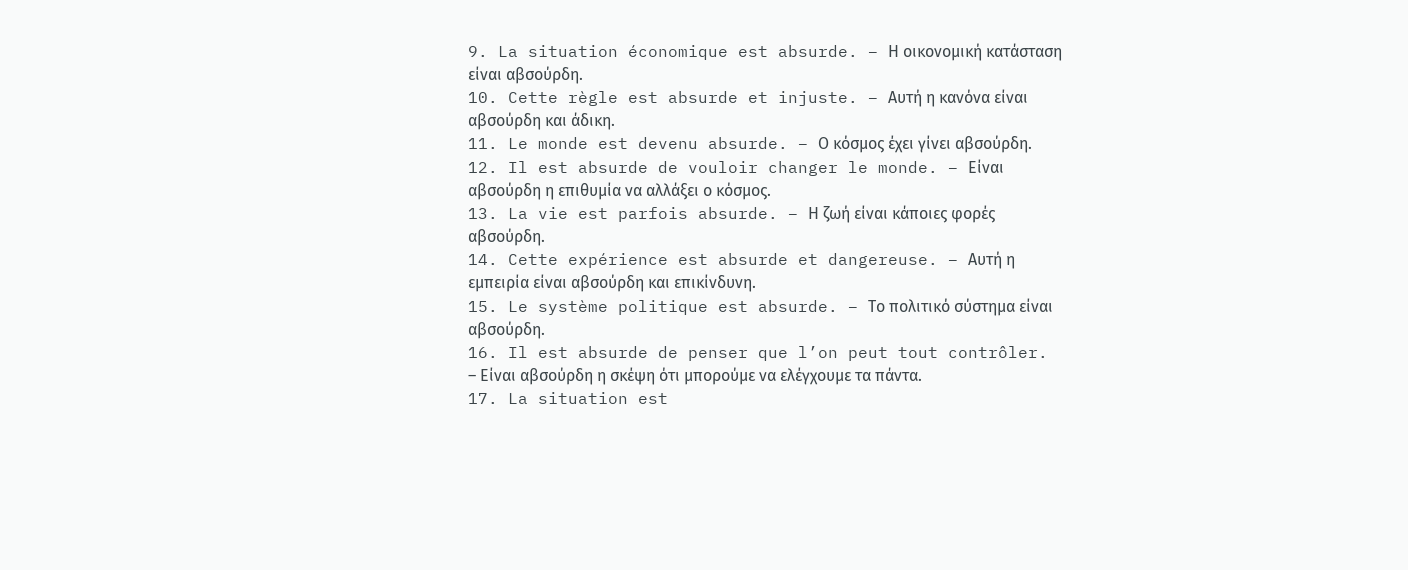9. La situation économique est absurde. – Η οικονομική κατάσταση είναι αβσούρδη.
10. Cette règle est absurde et injuste. – Αυτή η κανόνα είναι αβσούρδη και άδικη.
11. Le monde est devenu absurde. – Ο κόσμος έχει γίνει αβσούρδη.
12. Il est absurde de vouloir changer le monde. – Είναι αβσούρδη η επιθυμία να αλλάξει ο κόσμος.
13. La vie est parfois absurde. – Η ζωή είναι κάποιες φορές αβσούρδη.
14. Cette expérience est absurde et dangereuse. – Αυτή η εμπειρία είναι αβσούρδη και επικίνδυνη.
15. Le système politique est absurde. – Το πολιτικό σύστημα είναι αβσούρδη.
16. Il est absurde de penser que l’on peut tout contrôler. – Είναι αβσούρδη η σκέψη ότι μπορούμε να ελέγχουμε τα πάντα.
17. La situation est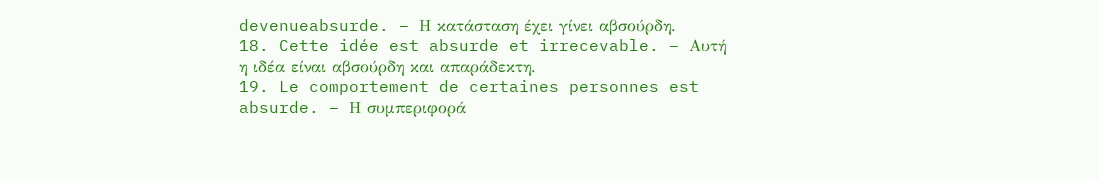devenueabsurde. – Η κατάσταση έχει γίνει αβσούρδη.
18. Cette idée est absurde et irrecevable. – Αυτή η ιδέα είναι αβσούρδη και απαράδεκτη.
19. Le comportement de certaines personnes est absurde. – Η συμπεριφορά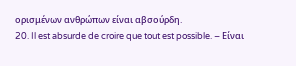ορισμένων ανθρώπων είναι αβσούρδη.
20. Il est absurde de croire que tout est possible. – Είναι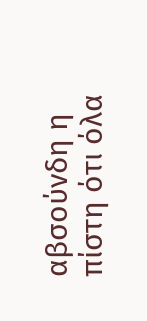αβσούνδη η πίστη ότι όλα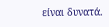είναι δυνατά.